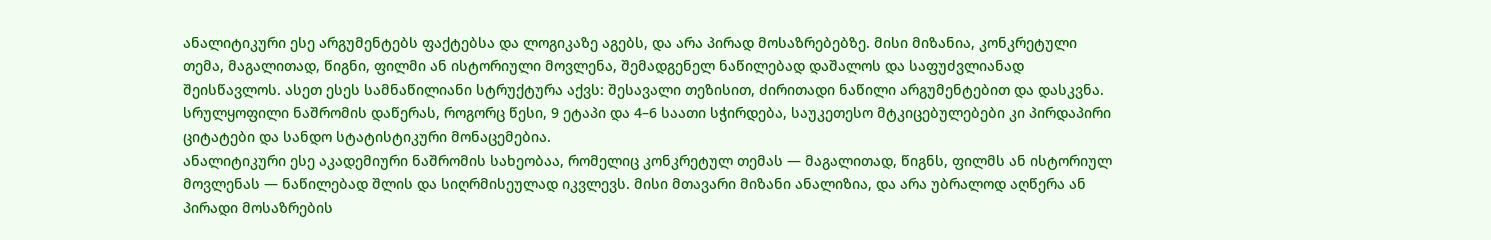ანალიტიკური ესე არგუმენტებს ფაქტებსა და ლოგიკაზე აგებს, და არა პირად მოსაზრებებზე. მისი მიზანია, კონკრეტული თემა, მაგალითად, წიგნი, ფილმი ან ისტორიული მოვლენა, შემადგენელ ნაწილებად დაშალოს და საფუძვლიანად შეისწავლოს. ასეთ ესეს სამნაწილიანი სტრუქტურა აქვს: შესავალი თეზისით, ძირითადი ნაწილი არგუმენტებით და დასკვნა. სრულყოფილი ნაშრომის დაწერას, როგორც წესი, 9 ეტაპი და 4–6 საათი სჭირდება, საუკეთესო მტკიცებულებები კი პირდაპირი ციტატები და სანდო სტატისტიკური მონაცემებია.
ანალიტიკური ესე აკადემიური ნაშრომის სახეობაა, რომელიც კონკრეტულ თემას — მაგალითად, წიგნს, ფილმს ან ისტორიულ მოვლენას — ნაწილებად შლის და სიღრმისეულად იკვლევს. მისი მთავარი მიზანი ანალიზია, და არა უბრალოდ აღწერა ან პირადი მოსაზრების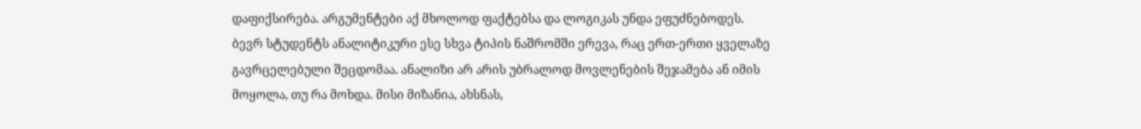დაფიქსირება. არგუმენტები აქ მხოლოდ ფაქტებსა და ლოგიკას უნდა ეფუძნებოდეს.
ბევრ სტუდენტს ანალიტიკური ესე სხვა ტიპის ნაშრომში ერევა, რაც ერთ-ერთი ყველაზე გავრცელებული შეცდომაა. ანალიზი არ არის უბრალოდ მოვლენების შეჯამება ან იმის მოყოლა, თუ რა მოხდა. მისი მიზანია, ახსნას,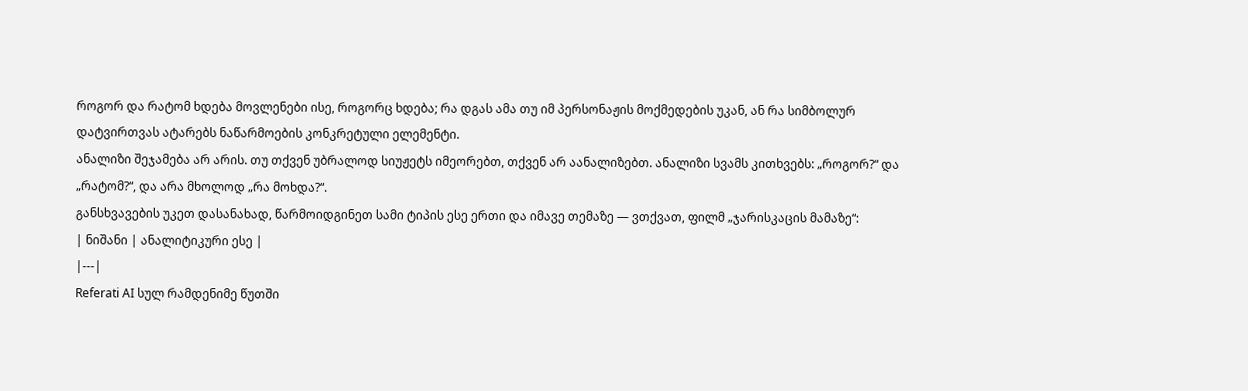როგორ და რატომ ხდება მოვლენები ისე, როგორც ხდება; რა დგას ამა თუ იმ პერსონაჟის მოქმედების უკან, ან რა სიმბოლურ დატვირთვას ატარებს ნაწარმოების კონკრეტული ელემენტი.
ანალიზი შეჯამება არ არის. თუ თქვენ უბრალოდ სიუჟეტს იმეორებთ, თქვენ არ აანალიზებთ. ანალიზი სვამს კითხვებს: „როგორ?“ და „რატომ?“, და არა მხოლოდ „რა მოხდა?“.
განსხვავების უკეთ დასანახად, წარმოიდგინეთ სამი ტიპის ესე ერთი და იმავე თემაზე — ვთქვათ, ფილმ „ჯარისკაცის მამაზე“:
| ნიშანი | ანალიტიკური ესე |
|---|
Referati AI სულ რამდენიმე წუთში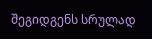შეგიდგენს სრულად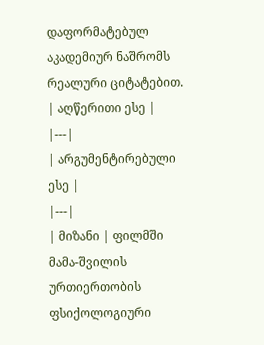დაფორმატებულ აკადემიურ ნაშრომს რეალური ციტატებით.
| აღწერითი ესე |
|---|
| არგუმენტირებული ესე |
|---|
| მიზანი | ფილმში მამა-შვილის ურთიერთობის ფსიქოლოგიური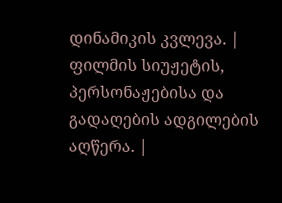დინამიკის კვლევა. | ფილმის სიუჟეტის, პერსონაჟებისა და გადაღების ადგილების აღწერა. |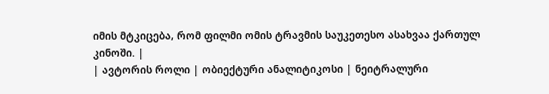იმის მტკიცება, რომ ფილმი ომის ტრავმის საუკეთესო ასახვაა ქართულ კინოში. |
| ავტორის როლი | ობიექტური ანალიტიკოსი | ნეიტრალური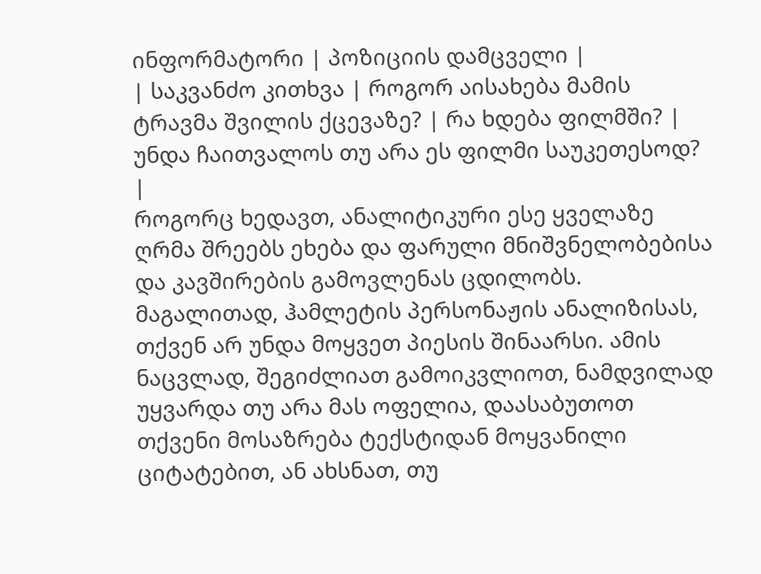ინფორმატორი | პოზიციის დამცველი |
| საკვანძო კითხვა | როგორ აისახება მამის ტრავმა შვილის ქცევაზე? | რა ხდება ფილმში? | უნდა ჩაითვალოს თუ არა ეს ფილმი საუკეთესოდ? |
როგორც ხედავთ, ანალიტიკური ესე ყველაზე ღრმა შრეებს ეხება და ფარული მნიშვნელობებისა და კავშირების გამოვლენას ცდილობს.
მაგალითად, ჰამლეტის პერსონაჟის ანალიზისას, თქვენ არ უნდა მოყვეთ პიესის შინაარსი. ამის ნაცვლად, შეგიძლიათ გამოიკვლიოთ, ნამდვილად უყვარდა თუ არა მას ოფელია, დაასაბუთოთ თქვენი მოსაზრება ტექსტიდან მოყვანილი ციტატებით, ან ახსნათ, თუ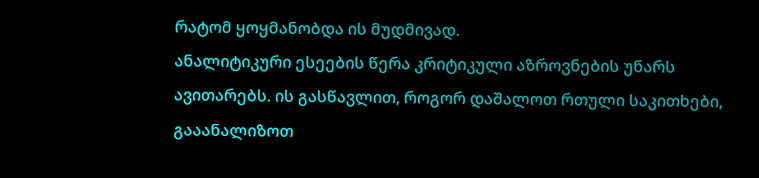რატომ ყოყმანობდა ის მუდმივად.
ანალიტიკური ესეების წერა კრიტიკული აზროვნების უნარს ავითარებს. ის გასწავლით, როგორ დაშალოთ რთული საკითხები, გააანალიზოთ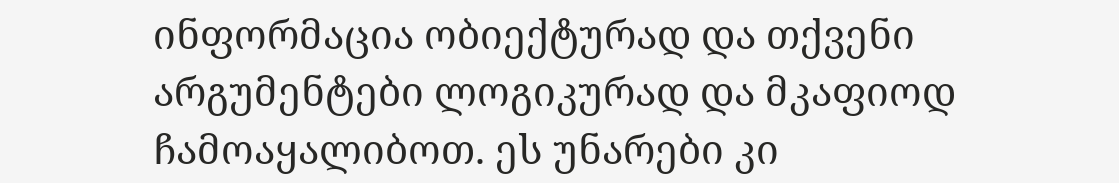ინფორმაცია ობიექტურად და თქვენი არგუმენტები ლოგიკურად და მკაფიოდ ჩამოაყალიბოთ. ეს უნარები კი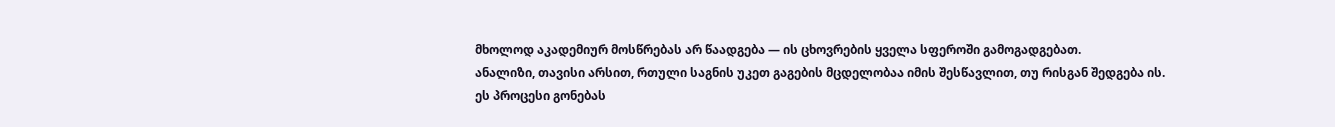მხოლოდ აკადემიურ მოსწრებას არ წაადგება — ის ცხოვრების ყველა სფეროში გამოგადგებათ.
ანალიზი, თავისი არსით, რთული საგნის უკეთ გაგების მცდელობაა იმის შესწავლით, თუ რისგან შედგება ის. ეს პროცესი გონებას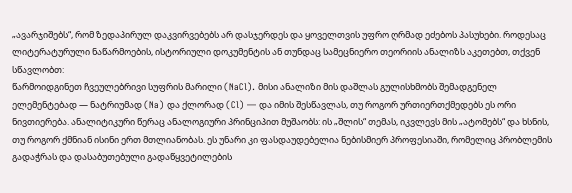„ავარჯიშებს“, რომ ზედაპირულ დაკვირვებებს არ დასჯერდეს და ყოველთვის უფრო ღრმად ეძებოს პასუხები. როდესაც ლიტერატურული ნაწარმოების, ისტორიული დოკუმენტის ან თუნდაც სამეცნიერო თეორიის ანალიზს აკეთებთ, თქვენ სწავლობთ:
წარმოიდგინეთ ჩვეულებრივი სუფრის მარილი (NaCl). მისი ანალიზი მის დაშლას გულისხმობს შემადგენელ ელემენტებად — ნატრიუმად (Na) და ქლორად (Cl) — და იმის შესწავლას, თუ როგორ ურთიერთქმედებს ეს ორი ნივთიერება. ანალიტიკური წერაც ანალოგიური პრინციპით მუშაობს: ის „შლის“ თემას, იკვლევს მის „ატომებს“ და ხსნის, თუ როგორ ქმნიან ისინი ერთ მთლიანობას. ეს უნარი კი ფასდაუდებელია ნებისმიერ პროფესიაში, რომელიც პრობლემის გადაჭრას და დასაბუთებული გადაწყვეტილების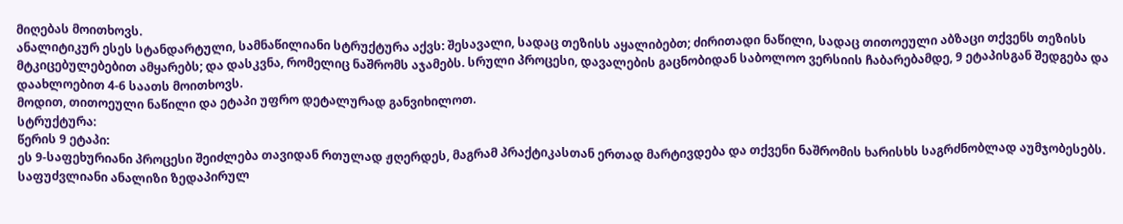მიღებას მოითხოვს.
ანალიტიკურ ესეს სტანდარტული, სამნაწილიანი სტრუქტურა აქვს: შესავალი, სადაც თეზისს აყალიბებთ; ძირითადი ნაწილი, სადაც თითოეული აბზაცი თქვენს თეზისს მტკიცებულებებით ამყარებს; და დასკვნა, რომელიც ნაშრომს აჯამებს. სრული პროცესი, დავალების გაცნობიდან საბოლოო ვერსიის ჩაბარებამდე, 9 ეტაპისგან შედგება და დაახლოებით 4-6 საათს მოითხოვს.
მოდით, თითოეული ნაწილი და ეტაპი უფრო დეტალურად განვიხილოთ.
სტრუქტურა:
წერის 9 ეტაპი:
ეს 9-საფეხურიანი პროცესი შეიძლება თავიდან რთულად ჟღერდეს, მაგრამ პრაქტიკასთან ერთად მარტივდება და თქვენი ნაშრომის ხარისხს საგრძნობლად აუმჯობესებს.
საფუძვლიანი ანალიზი ზედაპირულ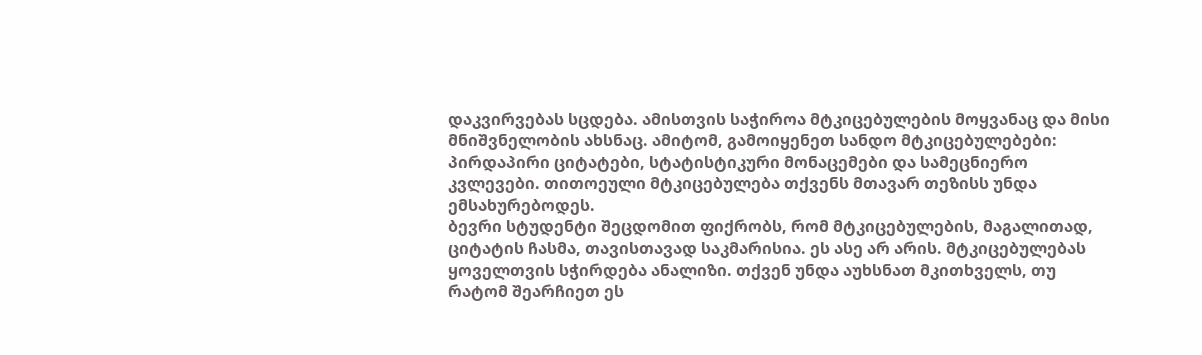დაკვირვებას სცდება. ამისთვის საჭიროა მტკიცებულების მოყვანაც და მისი მნიშვნელობის ახსნაც. ამიტომ, გამოიყენეთ სანდო მტკიცებულებები: პირდაპირი ციტატები, სტატისტიკური მონაცემები და სამეცნიერო კვლევები. თითოეული მტკიცებულება თქვენს მთავარ თეზისს უნდა ემსახურებოდეს.
ბევრი სტუდენტი შეცდომით ფიქრობს, რომ მტკიცებულების, მაგალითად, ციტატის ჩასმა, თავისთავად საკმარისია. ეს ასე არ არის. მტკიცებულებას ყოველთვის სჭირდება ანალიზი. თქვენ უნდა აუხსნათ მკითხველს, თუ რატომ შეარჩიეთ ეს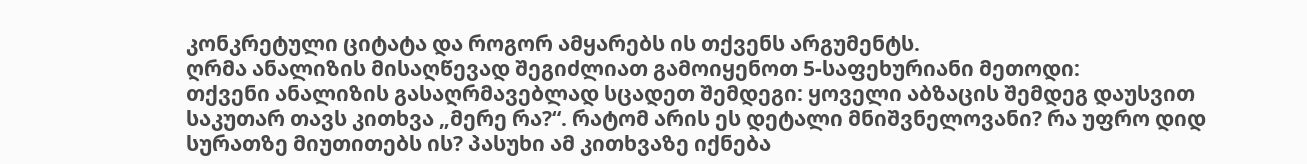კონკრეტული ციტატა და როგორ ამყარებს ის თქვენს არგუმენტს.
ღრმა ანალიზის მისაღწევად შეგიძლიათ გამოიყენოთ 5-საფეხურიანი მეთოდი:
თქვენი ანალიზის გასაღრმავებლად სცადეთ შემდეგი: ყოველი აბზაცის შემდეგ დაუსვით საკუთარ თავს კითხვა „მერე რა?“. რატომ არის ეს დეტალი მნიშვნელოვანი? რა უფრო დიდ სურათზე მიუთითებს ის? პასუხი ამ კითხვაზე იქნება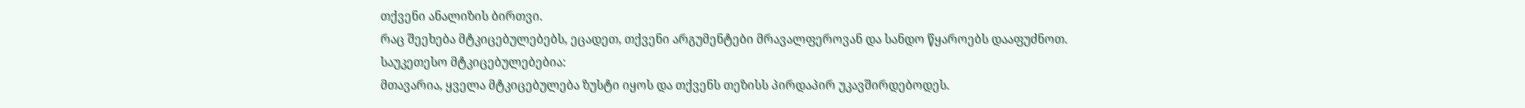თქვენი ანალიზის ბირთვი.
რაც შეეხება მტკიცებულებებს, ეცადეთ, თქვენი არგუმენტები მრავალფეროვან და სანდო წყაროებს დააფუძნოთ. საუკეთესო მტკიცებულებებია:
მთავარია, ყველა მტკიცებულება ზუსტი იყოს და თქვენს თეზისს პირდაპირ უკავშირდებოდეს.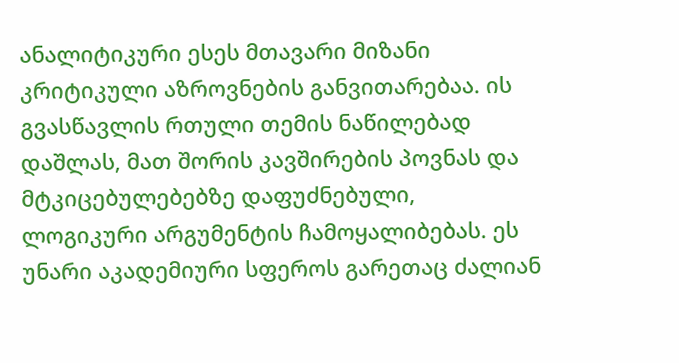ანალიტიკური ესეს მთავარი მიზანი კრიტიკული აზროვნების განვითარებაა. ის გვასწავლის რთული თემის ნაწილებად დაშლას, მათ შორის კავშირების პოვნას და მტკიცებულებებზე დაფუძნებული, ლოგიკური არგუმენტის ჩამოყალიბებას. ეს უნარი აკადემიური სფეროს გარეთაც ძალიან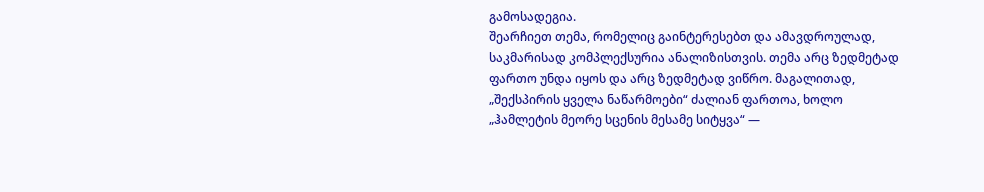გამოსადეგია.
შეარჩიეთ თემა, რომელიც გაინტერესებთ და ამავდროულად, საკმარისად კომპლექსურია ანალიზისთვის. თემა არც ზედმეტად ფართო უნდა იყოს და არც ზედმეტად ვიწრო. მაგალითად, „შექსპირის ყველა ნაწარმოები“ ძალიან ფართოა, ხოლო „ჰამლეტის მეორე სცენის მესამე სიტყვა“ —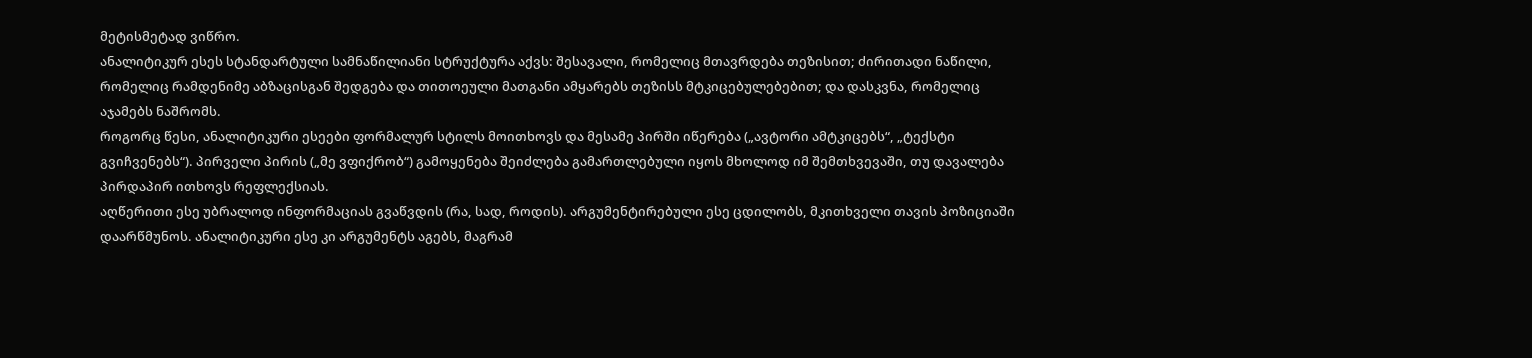მეტისმეტად ვიწრო.
ანალიტიკურ ესეს სტანდარტული სამნაწილიანი სტრუქტურა აქვს: შესავალი, რომელიც მთავრდება თეზისით; ძირითადი ნაწილი, რომელიც რამდენიმე აბზაცისგან შედგება და თითოეული მათგანი ამყარებს თეზისს მტკიცებულებებით; და დასკვნა, რომელიც აჯამებს ნაშრომს.
როგორც წესი, ანალიტიკური ესეები ფორმალურ სტილს მოითხოვს და მესამე პირში იწერება („ავტორი ამტკიცებს“, „ტექსტი გვიჩვენებს“). პირველი პირის („მე ვფიქრობ“) გამოყენება შეიძლება გამართლებული იყოს მხოლოდ იმ შემთხვევაში, თუ დავალება პირდაპირ ითხოვს რეფლექსიას.
აღწერითი ესე უბრალოდ ინფორმაციას გვაწვდის (რა, სად, როდის). არგუმენტირებული ესე ცდილობს, მკითხველი თავის პოზიციაში დაარწმუნოს. ანალიტიკური ესე კი არგუმენტს აგებს, მაგრამ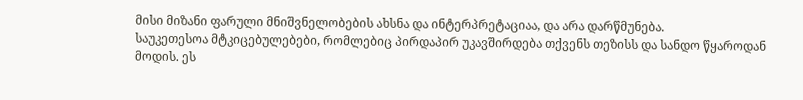მისი მიზანი ფარული მნიშვნელობების ახსნა და ინტერპრეტაციაა, და არა დარწმუნება.
საუკეთესოა მტკიცებულებები, რომლებიც პირდაპირ უკავშირდება თქვენს თეზისს და სანდო წყაროდან მოდის. ეს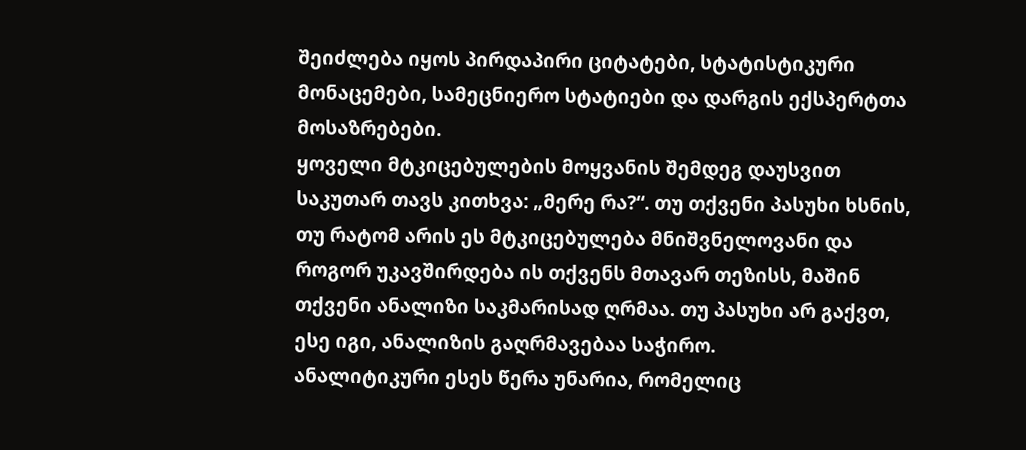შეიძლება იყოს პირდაპირი ციტატები, სტატისტიკური მონაცემები, სამეცნიერო სტატიები და დარგის ექსპერტთა მოსაზრებები.
ყოველი მტკიცებულების მოყვანის შემდეგ დაუსვით საკუთარ თავს კითხვა: „მერე რა?“. თუ თქვენი პასუხი ხსნის, თუ რატომ არის ეს მტკიცებულება მნიშვნელოვანი და როგორ უკავშირდება ის თქვენს მთავარ თეზისს, მაშინ თქვენი ანალიზი საკმარისად ღრმაა. თუ პასუხი არ გაქვთ, ესე იგი, ანალიზის გაღრმავებაა საჭირო.
ანალიტიკური ესეს წერა უნარია, რომელიც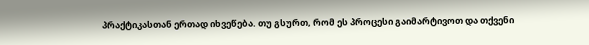პრაქტიკასთან ერთად იხვეწება. თუ გსურთ, რომ ეს პროცესი გაიმარტივოთ და თქვენი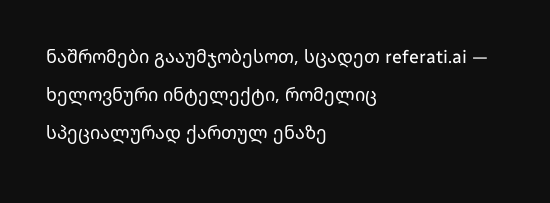ნაშრომები გააუმჯობესოთ, სცადეთ referati.ai — ხელოვნური ინტელექტი, რომელიც სპეციალურად ქართულ ენაზე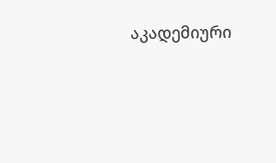აკადემიური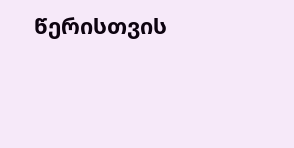წერისთვის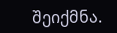შეიქმნა.